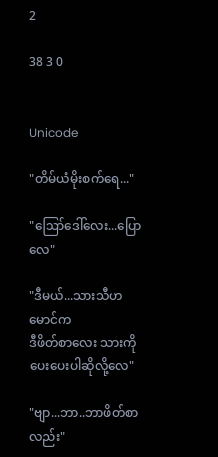2

38 3 0


Unicode

"တိမ်ယံမိုးစက်ရေ..."

"ဪဒေါ်လေး...ပြောလေ"

"ဒီမယ်...သားသီဟမောင်က
ဒီဖိတ်စာလေး သားကိုပေးပေးပါဆိုလို့လေ"

"ဗျာ...ဘာ..ဘာဖိတ်စာလည်း"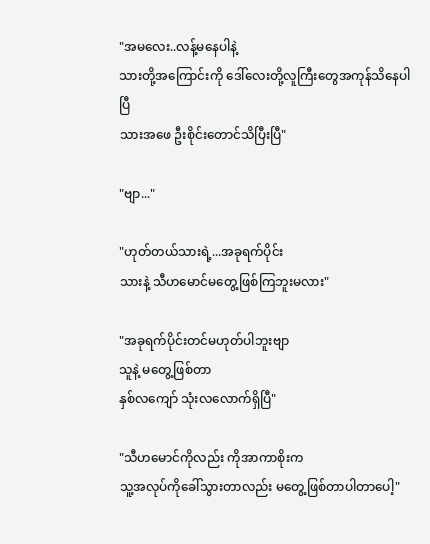"အမလေး..လန့်မနေပါနဲ့
သားတို့အကြောင်းကို ဒေါ်လေးတို့လူကြီးတွေအကုန်သိနေပါပြီ
သားအဖေ ဦးစိုင်းတောင်သိပြီးပြီ"

"ဗျာ..."

"ဟုတ်တယ်သားရဲ့...အခုရက်ပိုင်း
သားနဲ့ သီဟမောင်မတွေ့ဖြစ်ကြဘူးမလား"

"အခုရက်ပိုင်းတင်မဟုတ်ပါဘူးဗျာ
သူနဲ့ မတွေ့ဖြစ်တာ
နှစ်လကျော် သုံးလလောက်ရှိပြီ"

"သီဟမောင်ကိုလည်း ကိုအာကာစိုးက
သူ့အလုပ်ကိုခေါ်သွားတာလည်း မတွေ့ဖြစ်တာပါတာပေါ့"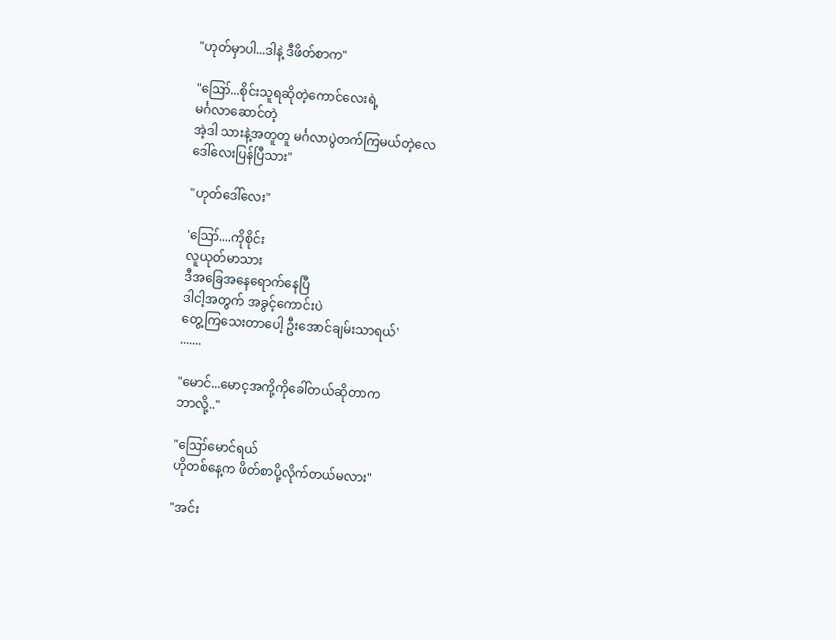"ဟုတ်မှာပါ...ဒါနဲ့ ဒီဖိတ်စာက"

"ဪ...စိုင်းသူရဆိုတဲ့ကောင်လေးရဲ့
မင်္ဂလာဆောင်တဲ့
အဲ့ဒါ သားနဲ့အတူတူ မင်္ဂလာပွဲတက်ကြမယ်တဲ့လေ
ဒေါ်လေးပြန်ပြီသား"

"ဟုတ်ဒေါ်လေး"

'ဪ....ကိုစိုင်း
လူယုတ်မာသား
ဒီအခြေအနေရောက်နေပြီ
ဒါငါ့အတွက် အခွင့်ကောင်းပဲ
တွေ့ကြသေးတာပေါ့ ဦးအောင်ချမ်းသာရယ်'
.......

"မောင်...မောင့အကို့ကိုခေါ်တယ်ဆိုတာက
ဘာလို့.."

"ဪမောင်ရယ်
ဟိုတစ်နေ့က ဖိတ်စာပို့လိုက်တယ်မလား"

"အင်း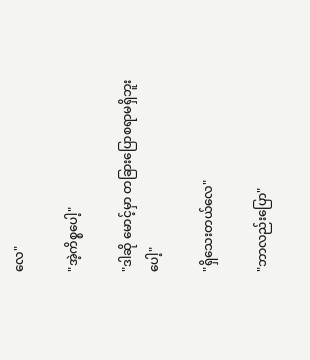လေ"

"အဲ့ကိစ္စပေါ့"

"ဒါဆို မောင့်မှာ တခြားပြောစရာမရှိဘူးပေါ့"

"ရှိသေးတယ်လေ"

"ဘာလည်းပြော"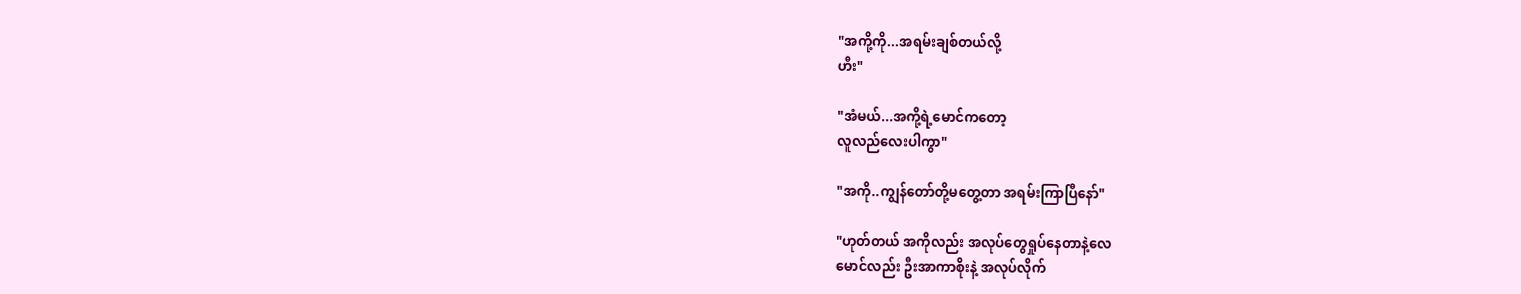"အကို့ကို...အရမ်းချစ်တယ်လို့
ဟီး"

"အံမယ်...အကို့ရဲ့မောင်ကတော့
လူလည်လေးပါကွာ"

"အကို..ကျွန်တော်တို့မတွေ့တာ အရမ်းကြာပြီနော်"

"ဟုတ်တယ် အကိုလည်း အလုပ်တွေရှုပ်နေတာနဲ့လေ
မောင်လည်း ဦးအာကာစိုးနဲ့ အလုပ်လိုက်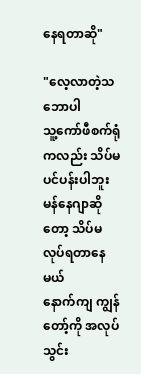နေရတာဆို"

"လေ့လာတဲ့သဘောပါ
သူ့ကော်ဖီစက်ရုံကလည်း သိပ်မပင်ပန်းပါဘူး
မန်နေဂျာဆိုတော့ သိပ်မလုပ်ရတာနေမယ်
နောက်ကျ ကျွန်တော့်ကို အလုပ်သွင်း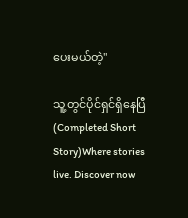ပေးမယ်တဲ့"

သူ့တွင်ပိုင်ရှင်ရှိနေပြီ (Completed Short Story)Where stories live. Discover now